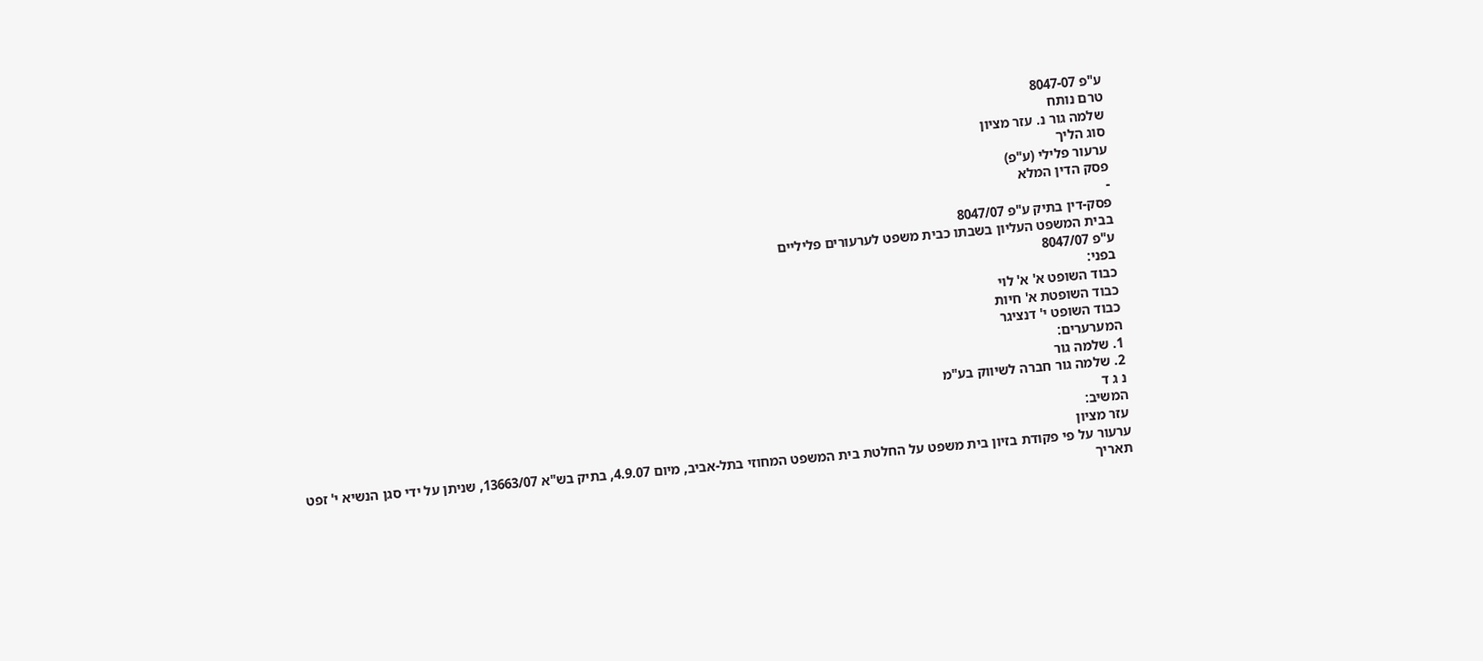ע"פ 8047-07
טרם נותח
שלמה גור נ. עזר מציון
סוג הליך
ערעור פלילי (ע"פ)
פסק הדין המלא
-
פסק-דין בתיק ע"פ 8047/07
בבית המשפט העליון בשבתו כבית משפט לערעורים פליליים
ע"פ 8047/07
בפני:
כבוד השופט א' א' לוי
כבוד השופטת א' חיות
כבוד השופט י' דנציגר
המערערים:
1. שלמה גור
2. שלמה גור חברה לשיווק בע"מ
נ ג ד
המשיב:
עזר מציון
ערעור על פי פקודת בזיון בית משפט על החלטת בית המשפט המחוזי בתל-אביב, מיום 4.9.07, בתיק בש"א 13663/07, שניתן על ידי סגן הנשיא י' זפט
תאריך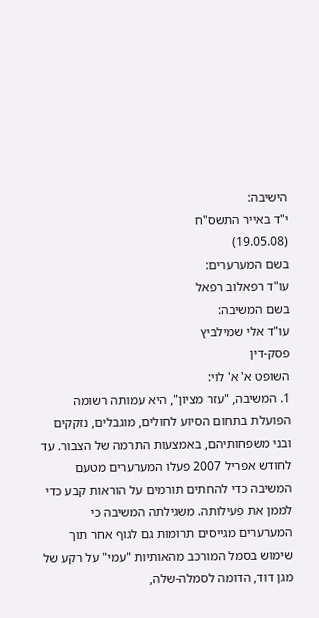הישיבה:
י"ד באייר התשס"ח
(19.05.08)
בשם המערערים:
עו"ד רפאלוב רפאל
בשם המשיבה:
עו"ד אלי שמילביץ
פסק-דין
השופט א' א' לוי:
1. המשיבה, "עזר מציון", היא עמותה רשומה הפועלת בתחום הסיוע לחולים, מוגבלים, נזקקים ובני משפחותיהם, באמצעות התרמה של הצבור. עד לחודש אפריל 2007 פעלו המערערים מטעם המשיבה כדי להחתים תורמים על הוראות קבע כדי לממן את פעילותה. משגילתה המשיבה כי המערערים מגייסים תרומות גם לגוף אחר תוך שימוש בסמל המורכב מהאותיות "עמי" על רקע של מגן דוד, הדומה לסמלה-שלה,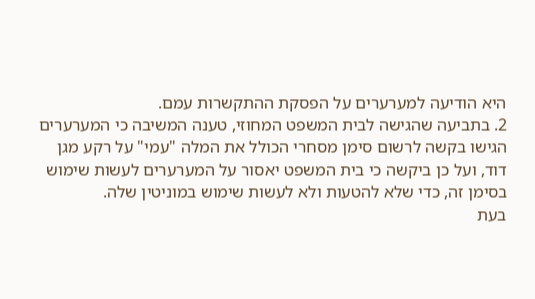היא הודיעה למערערים על הפסקת ההתקשרות עמם.
2. בתביעה שהגישה לבית המשפט המחוזי, טענה המשיבה כי המערערים הגישו בקשה לרשום סימן מסחרי הכולל את המלה "עמי" על רקע מגן דוד, ועל כן ביקשה כי בית המשפט יאסור על המערערים לעשות שימוש בסימן זה, כדי שלא להטעות ולא לעשות שימוש במוניטין שלה.
בעת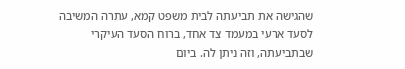שהגישה את תביעתה לבית משפט קמא, עתרה המשיבה לסעד ארעי במעמד צד אחד, ברוח הסעד העיקרי שבתביעתה, וזה ניתן לה. ביום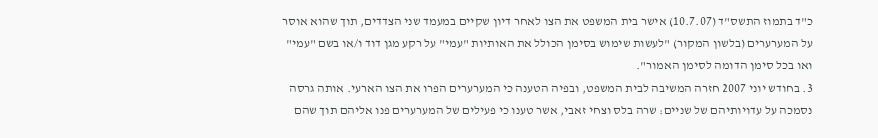כ"ד בתמוז התשס"ד (10.7.07) אישר בית המשפט את הצו לאחר דיון שקיים במעמד שני הצדדים, תוך שהוא אוסר על המערערים (בלשון המקור) "לעשות שימוש בסימן הכולל את האותיות "עמי" על רקע מגן דוד ו/או בשם "עמי" ואו בכל סימן הדומה לסימן האמור".
3. בחודש יוני 2007 חזרה המשיבה לבית המשפט, ובפיה הטענה כי המערערים הפרו את הצו הארעי. אותה גרסה נסמכה על עדויותיהם של שניים: שרה בלס וצחי זאבי, אשר טענו כי פעילים של המערערים פנו אליהם תוך שהם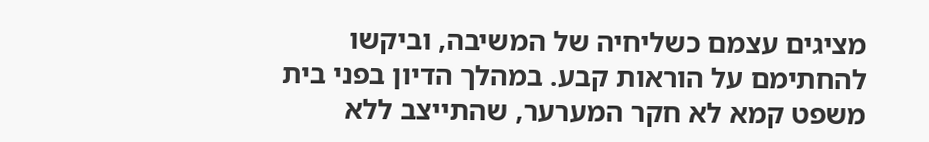מציגים עצמם כשליחיה של המשיבה, וביקשו להחתימם על הוראות קבע. במהלך הדיון בפני בית משפט קמא לא חקר המערער, שהתייצב ללא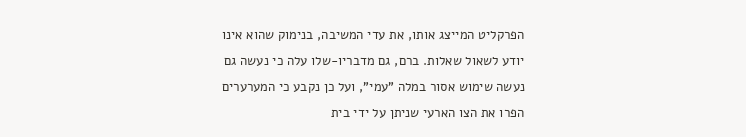הפרקליט המייצג אותו, את עדי המשיבה, בנימוק שהוא אינו יודע לשאול שאלות. ברם, גם מדבריו-שלו עלה כי נעשה גם נעשה שימוש אסור במלה "עמי", ועל כן נקבע כי המערערים הפרו את הצו הארעי שניתן על ידי בית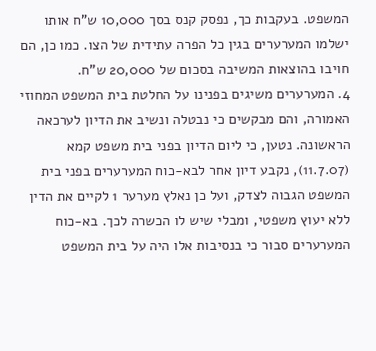המשפט. בעקבות כך, נפסק קנס בסך 10,000 ש"ח אותו ישלמו המערערים בגין כל הפרה עתידית של הצו. כמו כן, הם חויבו בהוצאות המשיבה בסכום של 20,000 ש"ח.
4. המערערים משיגים בפנינו על החלטת בית המשפט המחוזי האמורה, והם מבקשים כי נבטלה ונשיב את הדיון לערכאה הראשונה. נטען, כי ליום הדיון בפני בית משפט קמא (11.7.07), נקבע דיון אחר לבא-כוח המערערים בפני בית המשפט הגבוה לצדק, ועל כן נאלץ מערער 1 לקיים את הדין ללא יעוץ משפטי, ומבלי שיש לו הכשרה לכך. בא-כוח המערערים סבור כי בנסיבות אלו היה על בית המשפט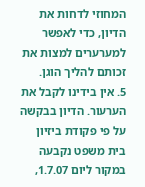המחוזי לדחות את הדיון, כדי לאפשר למערערים למצות את זכותם להליך הוגן.
5. אין בידינו לקבל את הערעור. הדיון בבקשה על פי פקודת ביזיון בית משפט נקבעה במקור ליום 1.7.07,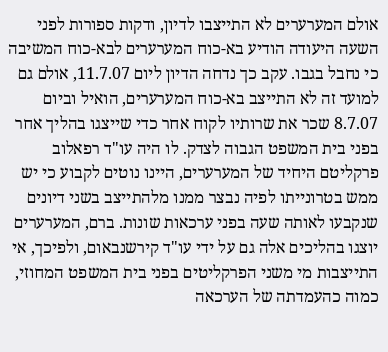אולם המערערים לא התייצבו לדיון, ודקות ספורות לפני השעה היעודה הודיע בא-כוח המערערים לבא-כוח המשיבה כי נחבל בגבו. עקב כך נדחה הדיון ליום 11.7.07, אולם גם למועד זה לא התייצב בא-כוח המערערים, הואיל וביום 8.7.07 שכר את שרותיו לקוח אחר כדי שייצגו בהליך אחר בפני בית המשפט הגבוה לצדק. לו היה עו"ד רפאלוב פרקליטם היחיד של המערערים, היינו נוטים לקבוע כי יש ממש בטרונייתו לפיה נבצר ממנו מלהתייצב בשני דיונים שנקבעו לאותה שעה בפני ערכאות שונות. ברם, המערערים יוצגו בהליכים אלה גם על ידי עו"ד קירשנבאום, ולפיכך, אי התייצבות מי משני הפרקליטים בפני בית המשפט המחוזי, כמוה כהעמדתה של הערכאה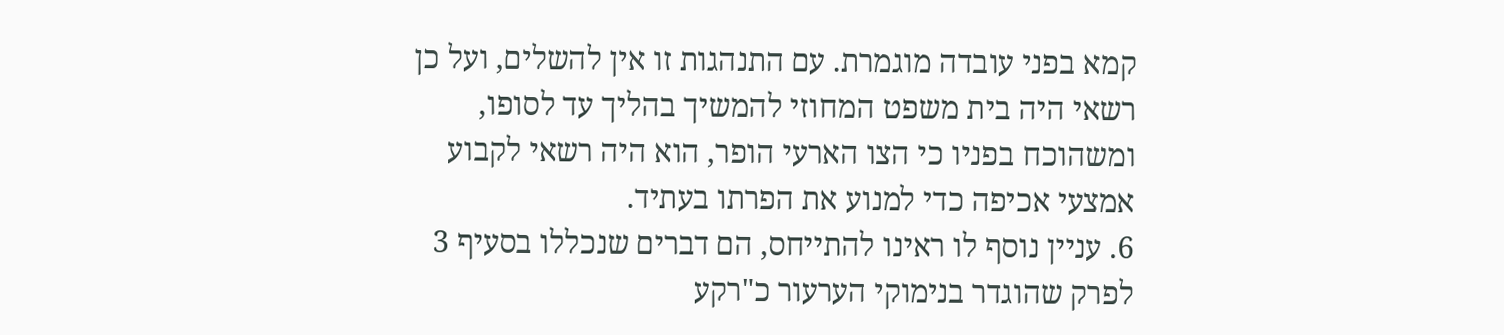קמא בפני עובדה מוגמרת. עם התנהגות זו אין להשלים, ועל כן רשאי היה בית משפט המחוזי להמשיך בהליך עד לסופו, ומשהוכח בפניו כי הצו הארעי הופר, הוא היה רשאי לקבוע אמצעי אכיפה כדי למנוע את הפרתו בעתיד.
6. עניין נוסף לו ראינו להתייחס, הם דברים שנכללו בסעיף 3 לפרק שהוגדר בנימוקי הערעור כ"רקע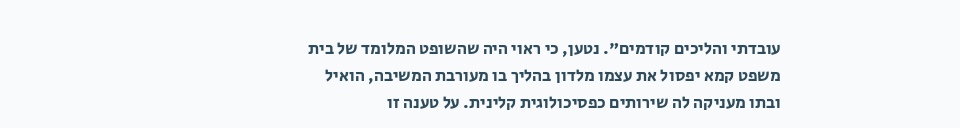עובדתי והליכים קודמים". נטען, כי ראוי היה שהשופט המלומד של בית משפט קמא יפסול את עצמו מלדון בהליך בו מעורבת המשיבה, הואיל ובתו מעניקה לה שירותים כפסיכולוגית קלינית. על טענה זו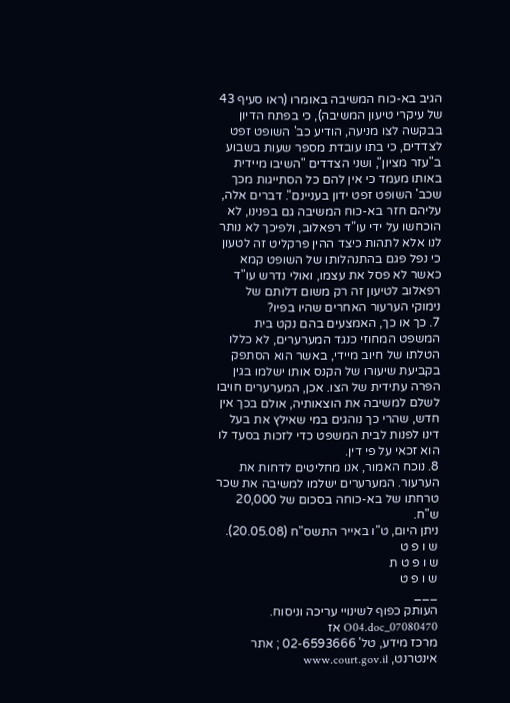הגיב בא-כוח המשיבה באומרו (ראו סעיף 43 של עיקרי טיעון המשיבה), כי בפתח הדיון בבקשה לצו מניעה, הודיע כב' השופט זפט לצדדים, כי בתו עובדת מספר שעות בשבוע ב"עזר מציון", ושני הצדדים "השיבו מיידית באותו מעמד כי אין להם כל הסתייגות מכך שכב' השופט זפט ידון בעניינם". דברים אלה, עליהם חזר בא-כוח המשיבה גם בפנינו, לא הוכחשו על ידי עו"ד רפאלוב, ולפיכך לא נותר לנו אלא לתהות כיצד ההין פרקליט זה לטעון כי נפל פגם בהתנהלותו של השופט קמא כאשר לא פסל את עצמו, ואולי נדרש עו"ד רפאלוב לטיעון זה רק משום דלותם של נימוקי הערעור האחרים שהיו בפיו?
7. כך או כך, האמצעים בהם נקט בית המשפט המחוזי כנגד המערערים, לא כללו הטלתו של חיוב מיידי, באשר הוא הסתפק בקביעת שיעורו של הקנס אותו ישלמו בגין הפרה עתידית של הצו. אכן, המערערים חויבו לשלם למשיבה את הוצאותיה, אולם בכך אין חדש, שהרי כך נוהגים במי שאילץ את בעל דינו לפנות לבית המשפט כדי לזכות בסעד לו הוא זכאי על פי דין.
8. נוכח האמור, אנו מחליטים לדחות את הערעור. המערערים ישלמו למשיבה את שכר טרחתו של בא-כוחה בסכום של 20,000 ש"ח.
ניתן היום, ט"ו באייר התשס"ח (20.05.08).
ש ו פ ט
ש ו פ ט ת
ש ו פ ט
___
העותק כפוף לשינויי עריכה וניסוח. 07080470_O04.doc אז
מרכז מידע, טל' 02-6593666 ; אתר אינטרנט, www.court.gov.il